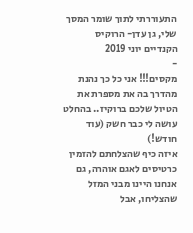התעוררתי לתוך שומר המסך שלי, גן עדן- הרוקיס הקנדיים יוני 2019
-
מקסים!!! אני כל כך נהנת מהדרך בה את מספרת את הטיול שלכם ברוקיז.. בהחלט עושה לי כבר חשק (עוד חודש!)
איזה כיף שהצלחתם להזמין כרטיסים לאגם אוהרה, גם אנחנו היינו מבני המזל שהצליחו, אבל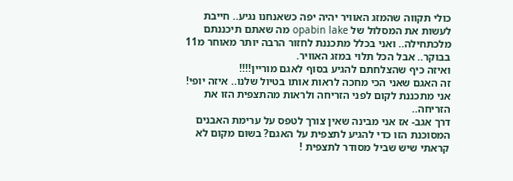כולי תקווה שהמזג האוויר יהיה יפה כשאנחנו נגיע.. חייבת לעשות את המסלול של opabin lake מה שאתם תיכננתם מלכתחילה.. ואני בכלל מתכננת לחזור הרבה יותר מאוחר מ11 בבוקר.. אבל הכל תלוי במזג האוויר.
ואיזה כיף שהצלחתם להגיע בסוף לאגם מוריין!!!!
זה האגם שאני הכי מחכה לראות אותו בטיול שלנו.. איזה יופי! אני מתכננת לקום לפני הזריחה ולראות מהתצפית הזו את הזריחה..
דרך אגב- אז אני מבינה שאין צורך לטפס על ערימת האבנים המסוכנת הזו כדי להגיע לתצפית על האגם? בשום מקום לא קראתי שיש שביל מסודר לתצפית !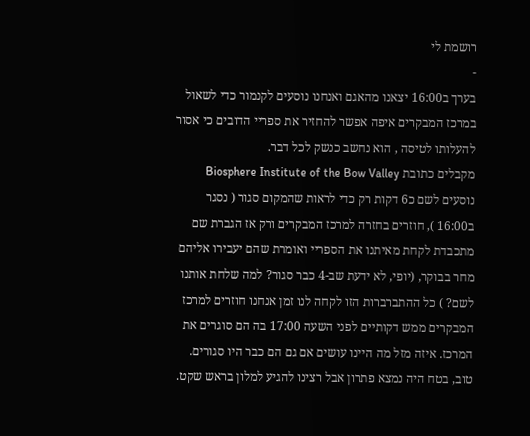רושמת לי
-
בערך ב16:00 יצאנו מהאגם ואנחנו נוסעים לקנמור כדי לשאול במרכז המבקרים איפה אפשר להחזיר את ספריי הדובים כי אסור להעלותו לטיסה , הוא נחשב כנשק לכל דבר.
מקבלים כתובת Biosphere Institute of the Bow Valley נוסעים לשם כ6 דקות רק כדי לראות שהמקום סגור ( נסגר ב16:00 ), חוזרים בחזרה למרכז המבקרים ורק אז הגברת שם מתכבדת לקחת מאיתנו את הספריי ואומרת שהם יעבירו אליהם מחר בבוקר, (יופי, לא ידעת שב-4 כבר סגור? למה שלחת אותנו לשם? ) כל ההתברברות הזו לקחה לנו זמן אנחנו חוזרים למרכז המבקרים ממש דקותיים לפני השעה 17:00 בה הם סוגרים את המרכז. איזה מזל מה היינו עושים אם גם הם כבר היו סגורים. טוב, בטח היה נמצא פתרון אבל רצינו להגיע למלון בראש שקט.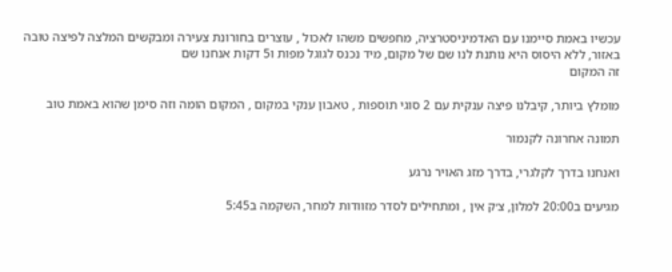עכשיו באמת סיימנו עם האדמיניסטרציה, מחפשים משהו לאכול , עוצרים בחורונת צעירה ומבקשים המלצה לפיצה טובה באזור, ללא היסוס היא נותנת לנו שם של מקום, מיד נכנס לגוגל מפות ו5 דקות אנחנו שם
זה המקום

מומלץ ביותר, קיבלנו פיצה ענקית עם 2 סוגי תוספות , טאבון ענקי במקום , המקום הומה וזה סימן שהוא באמת טוב

תמונה אחרונה לקנמור

ואנחנו בדרך לקלגרי, בדרך מזג האויר נרגע

מגיעים ב20:00 למלון, צ׳ק אין , ומתחילים לסדר מזוודות למחר, השקמה ב5:45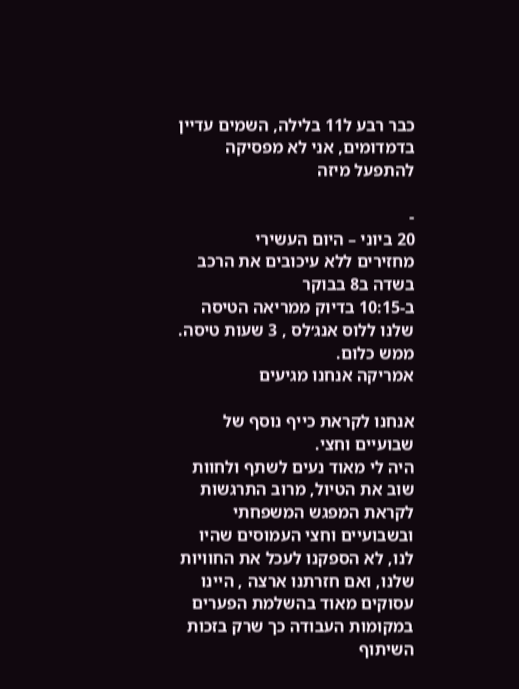כבר רבע ל11 בלילה, השמים עדיין בדמדומים, אני לא מפסיקה להתפעל מיזה

-
20 ביוני – היום העשירי
מחזירים ללא עיכובים את הרכב בשדה ב8 בבוקר
ב-10:15 בדיוק ממריאה הטיסה שלנו ללוס אנג׳לס , 3 שעות טיסה. ממש כלום.
אמריקה אנחנו מגיעים

אנחנו לקראת כייף נוסף של שבועיים וחצי.
היה לי מאוד נעים לשתף ולחוות שוב את הטיול, מרוב התרגשות לקראת המפגש המשפחתי ובשבועיים וחצי העמוסים שהיו לנו, לא הספקנו לעכל את החוויות שלנו, ואם חזרתנו ארצה , היינו עסוקים מאוד בהשלמת הפערים במקומות העבודה כך שרק בזכות השיתוף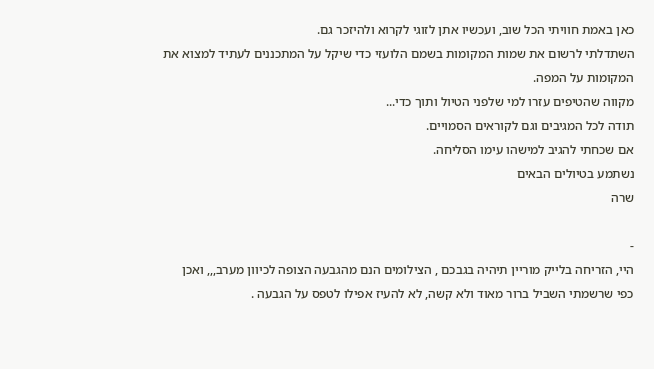כאן באמת חוויתי הכל שוב, ועכשיו אתן לזוגי לקרוא ולהיזכר גם.
השתדלתי לרשום את שמות המקומות בשמם הלועזי כדי שיקל על המתכננים לעתיד למצוא את המקומות על המפה.
מקווה שהטיפים עזרו למי שלפני הטיול ותוך כדי...
תודה לכל המגיבים וגם לקוראים הסמויים.
אם שכחתי להגיב למישהו עימו הסליחה.
נשתמע בטיולים הבאים
שרה

-
היי, הזריחה בלייק מוריין תיהיה בגבכם , הצילומים הנם מהגבעה הצופה לכיוון מערב,,, ואכן כפי שרשמתי השביל ברור מאוד ולא קשה, לא להעיז אפילו לטפס על הגבעה .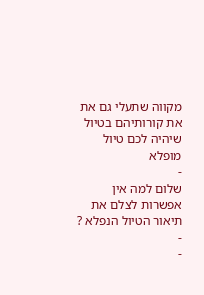מקווה שתעלי גם את את קורותיהם בטיול
שיהיה לכם טיול מופלא
-
שלום למה אין אפשרות לצלם את תיאור הטיול הנפלא ?
-
-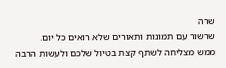שרה
שרשור עם תמונות ותאורים שלא רואים כל יום.
ממש מצליחה לשתף קצת בטיול שלכם ולעשות הרבה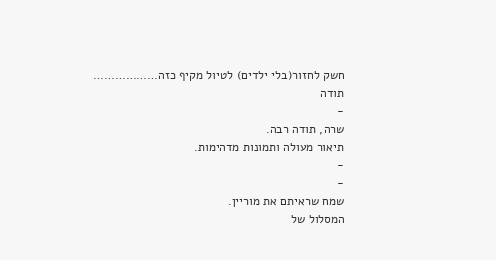חשק לחזור(בלי ילדים) לטיול מקיף כזה………………
תודה
-
שרה, תודה רבה.
תיאור מעולה ותמונות מדהימות.
-
-
שמח שראיתם את מוריין.
המסלול של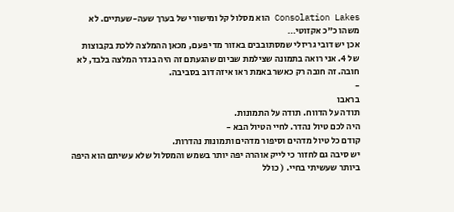Consolation Lakes הוא מסלול קל ומישורי של בערך שעה-שעתיים. לא משהו כ”כ אקזוטי…
אכן יש דובי גריזלי שמסתובבים באזור מדי פעם, מכאן ההמלצה ללכת בקבוצות של 4. אני רואה בתמונה שצילמת שביום שהגעתם זה היה בגדר המלצה בלבד, לא חובה. זה חובה רק כאשר באמת ראו איזה דוב בסביבה.
-
בראבו
תודה על הדווח. תודה על התמונות.
היה לכם טיול נהדר. לחיי הטיול הבא -
קודם כל טיול מדהים וסיפור מדהים ותמונות נהדרות.
יש סיבה גם לחזור כי לייק אוהרה יפה יותר בשמש והמסלול שלא עשיתם הוא היפה ביותר שעשיתי בחיי. ( כולל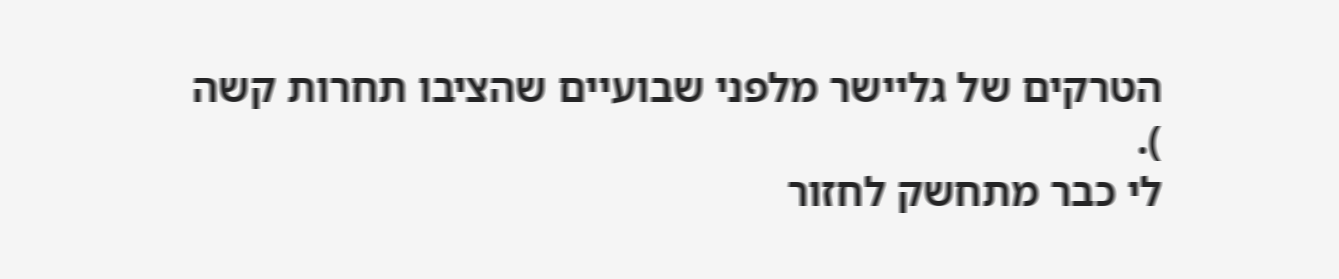הטרקים של גליישר מלפני שבועיים שהציבו תחרות קשה
).
לי כבר מתחשק לחזור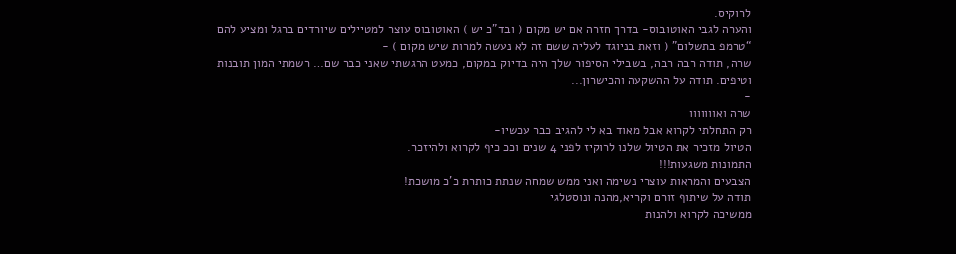לרוקיס.
והערה לגבי האוטובוס- בדרך חזרה אם יש מקום ( ובד”כ יש ) האוטובוס עוצר למטיילים שיורדים ברגל ומציע להם “טרמפ בתשלום” ( וזאת בניוגד לעליה ששם זה לא נעשה למרות שיש מקום ) -
שרה, תודה רבה רבה, בשבילי הסיפור שלך היה בדיוק במקום, כמעט הרגשתי שאני כבר שם… רשמתי המון תובנות וטיפים. תודה על ההשקעה והכישרון...
-
שרה ואווווווו
רק התחלתי לקרוא אבל מאוד בא לי להגיב כבר עכשיו-
הטיול מזכיר את הטיול שלנו לרוקיז לפני 4 שנים וככ כיף לקרוא ולהיזכר.
התמונות משגעות!!!
הצבעים והמראות עוצרי נשימה ואני ממש שמחה שנתת כותרת כ’כ מושכת!
תודה על שיתוף זורם וקריא,מהנה ונוסטלגי
ממשיכה לקרוא ולהנות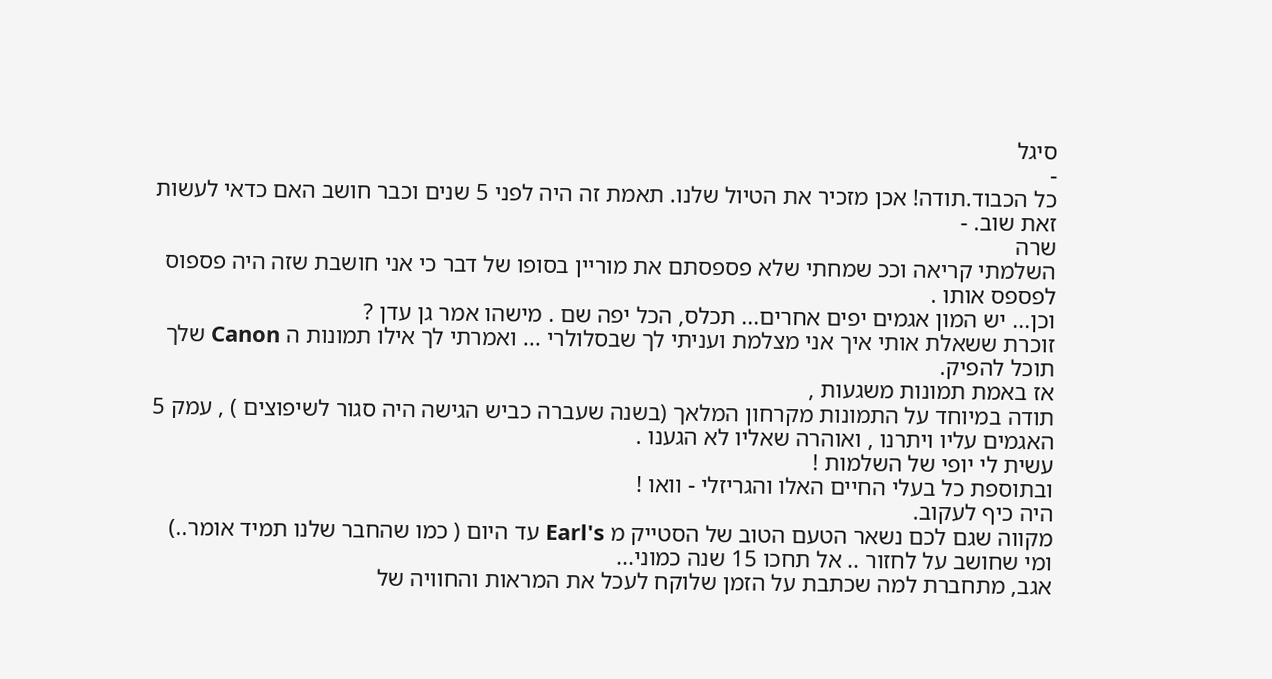סיגל
-
כל הכבוד.תודה! אכן מזכיר את הטיול שלנו. תאמת זה היה לפני 5 שנים וכבר חושב האם כדאי לעשות זאת שוב. -
שרה
השלמתי קריאה וככ שמחתי שלא פספסתם את מוריין בסופו של דבר כי אני חושבת שזה היה פספוס לפספס אותו .
וכן... יש המון אגמים יפים אחרים... תכלס, הכל יפה שם . מישהו אמר גן עדן ?
זוכרת ששאלת אותי איך אני מצלמת ועניתי לך שבסלולרי ... ואמרתי לך אילו תמונות ה Canon שלך תוכל להפיק.
אז באמת תמונות משגעות ,
תודה במיוחד על התמונות מקרחון המלאך (בשנה שעברה כביש הגישה היה סגור לשיפוצים ) , עמק 5 האגמים עליו ויתרנו , ואוהרה שאליו לא הגענו .
עשית לי יופי של השלמות !
ובתוספת כל בעלי החיים האלו והגריזלי - וואו !
היה כיף לעקוב.
מקווה שגם לכם נשאר הטעם הטוב של הסטייק מ Earl's עד היום ( כמו שהחבר שלנו תמיד אומר..)
ומי שחושב על לחזור .. אל תחכו 15 שנה כמוני...
אגב, מתחברת למה שכתבת על הזמן שלוקח לעכל את המראות והחוויה של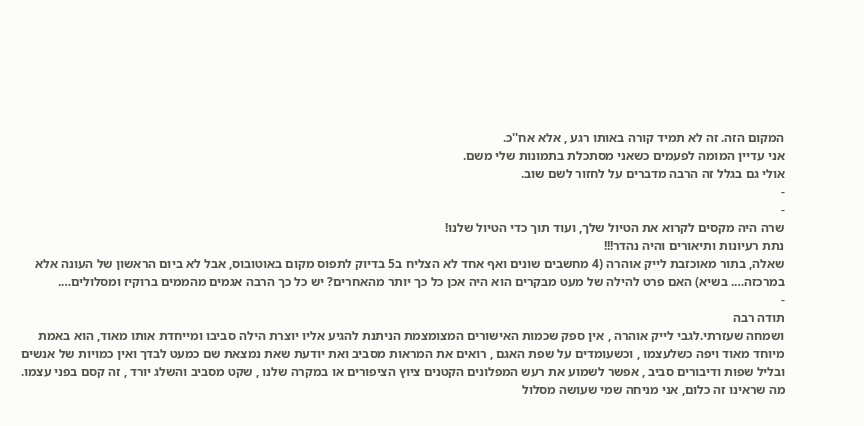המקום הזה. זה לא תמיד קורה באותו רגע , אלא אח''כ.
אני עדיין המומה לפעמים כשאני מסתכלת בתמונות שלי משם.
אולי גם בגלל זה הרבה מדברים על לחזור לשם שוב.
-
-
שרה היה מקסים לקרוא את הטיול שלך, ועוד תוך כדי הטיול שלנו!
נתת רעיונות ותיאורים והיה נהדר!!!
שאלה, בתור מאוכזבת לייק אוהרה (4 מחשבים שונים ואף אחד לא הצליח ב5 בדיוק לתפוס מקום באוטובוס, אבל לא ביום הראשון של העונה אלא במרכזה…. בשיא) האם פרט להילה של מעט מבקרים הוא היה אכן כל כך יותר מהאחרים? יש כל כך הרבה אגמים מהממים ברוקיז ומסלולים….
-
תודה רבה
ושמחה שעזרתי.לגבי לייק אוהרה , אין ספק שכמות האישורים המצומצמת הניתנת להגיע אליו יוצרת הילה סביבו ומייחדת אותו מאוד, הוא באמת מיוחד מאוד ויפה כשלעצמו , וכשעומדים על שפת האגם , רואים את המראות מסביב ואת יודעת שאת נמצאת שם כמעט לבדך ואין כמויות של אנשים ובליל שפות ודיבורים סביב , אפשר לשמוע את רעש המפלונים הקטנים ציוץ הציפורים או במקרה שלנו , שקט מסביב והשלג יורד , זה קסם בפני עצמו.
מה שראינו זה כלום, אני מניחה שמי שעושה מסלול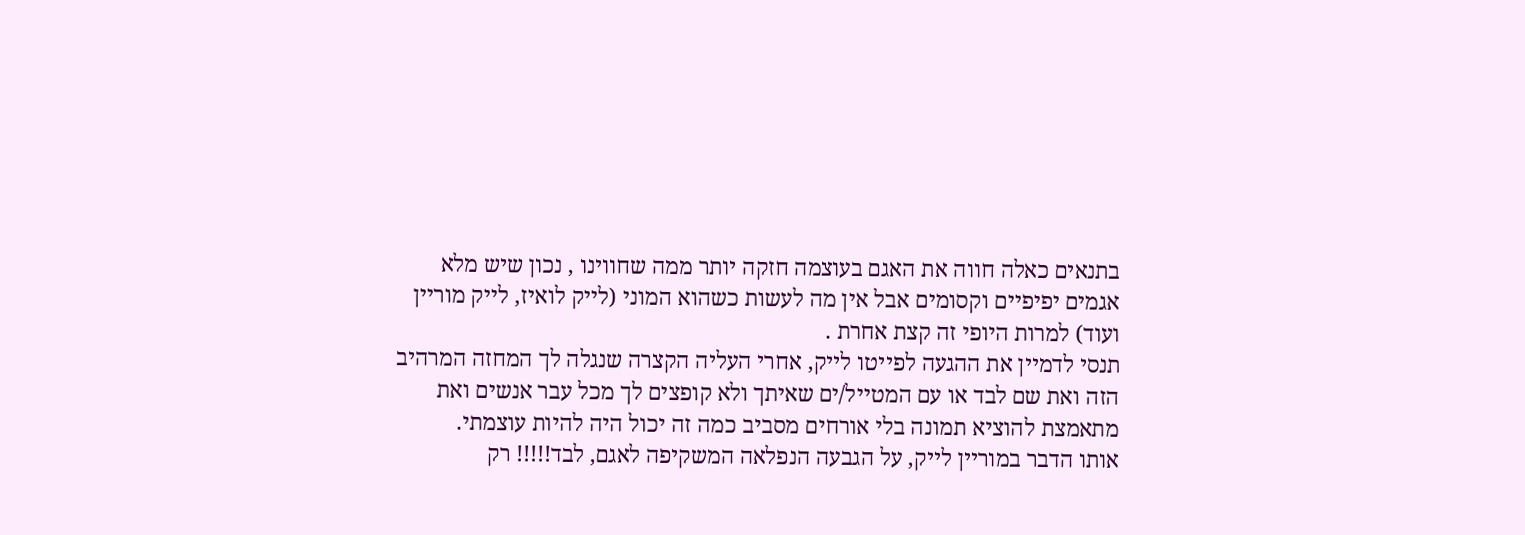בתנאים כאלה חווה את האגם בעוצמה חזקה יותר ממה שחווינו , נכון שיש מלא אגמים יפיפיים וקסומים אבל אין מה לעשות כשהוא המוני (לייק לואיז, לייק מוריין ועוד) למרות היופי זה קצת אחרת .
תנסי לדמיין את ההגעה לפייטו לייק, אחרי העליה הקצרה שנגלה לך המחזה המרהיב הזה ואת שם לבד או עם המטייל/ים שאיתך ולא קופצים לך מכל עבר אנשים ואת מתאמצת להוציא תמונה בלי אורחים מסביב כמה זה יכול היה להיות עוצמתי.
אותו הדבר במוריין לייק, על הגבעה הנפלאה המשקיפה לאגם, לבד!!!!! רק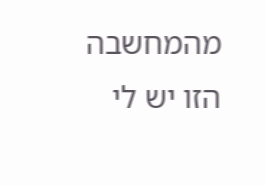מהמחשבה הזו יש לי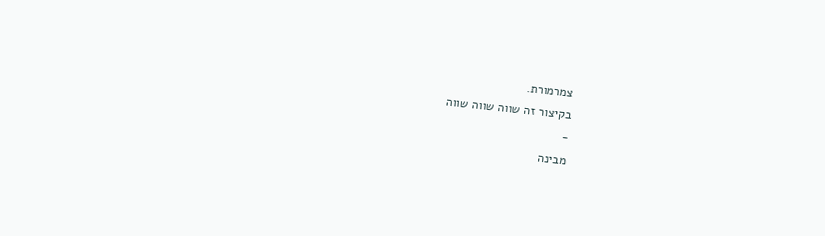צמרמורת.
בקיצור זה שווה שווה שווה
-
מבינה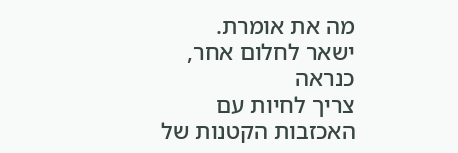מה את אומרת.
ישאר לחלום אחר, כנראה
צריך לחיות עם האכזבות הקטנות של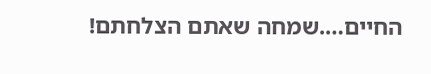החיים….שמחה שאתם הצלחתם!